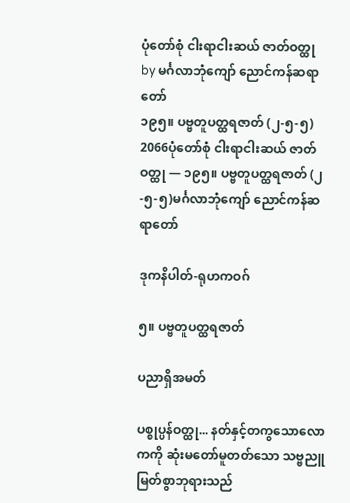ပုံတော်စုံ ငါးရာငါးဆယ် ဇာတ်ဝတ္ထု
by မင်္ဂလာဘုံကျော် ညောင်ကန်ဆရာတော်
၁၉၅။ ပဗ္ဗတူပတ္ထရဇာတ် (၂-၅-၅)
2066ပုံတော်စုံ ငါးရာငါးဆယ် ဇာတ်ဝတ္ထု — ၁၉၅။ ပဗ္ဗတူပတ္ထရဇာတ် (၂-၅-၅)မင်္ဂလာဘုံကျော် ညောင်ကန်ဆရာတော်

ဒုကနိပါတ်-ရုဟကဝဂ်

၅။ ပဗ္ဗတူပတ္ထရဇာတ်

ပညာရှိအမတ်

ပစ္စုပ္ပန်ဝတ္ထု... နတ်နှင့်တကွသောလောကကို ဆုံးမတော်မူတတ်သော သဗ္ဗညူမြတ်စွာဘုရားသည်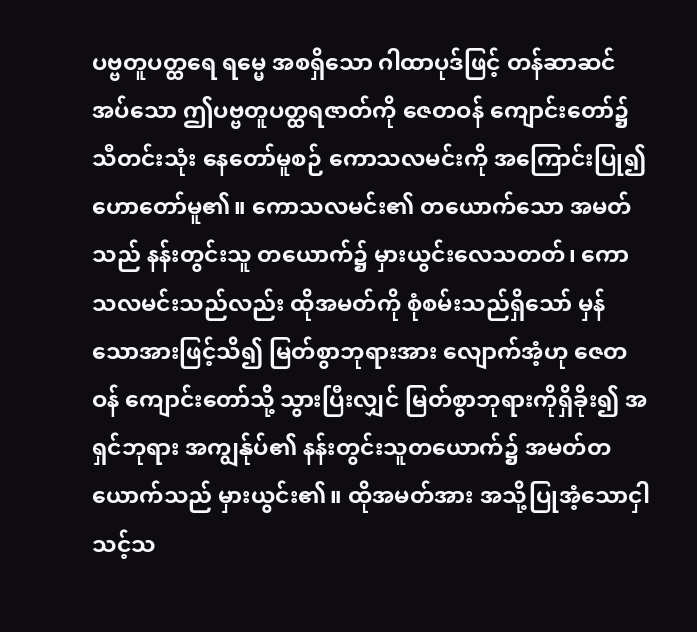ပဗ္ဗတူပတ္ထရေ ရမ္မေ အစရှိသော ဂါထာပုဒ်ဖြင့် တန်ဆာဆင်အပ်သော ဤပဗ္ဗတူပတ္ထရဇာတ်ကို ဇေတဝန် ကျောင်းတော်၌ သီတင်းသုံး နေတော်မူစဉ် ကောသလမင်းကို အကြောင်းပြု၍ ဟောတော်မူ၏။ ကောသလမင်း၏ တယောက်သော အမတ်သည် နန်းတွင်းသူ တယောက်၌ မှားယွင်းလေသတတ်၊ ကောသလမင်းသည်လည်း ထိုအမတ်ကို စုံစမ်းသည်ရှိသော် မှန်သောအားဖြင့်သိ၍ မြတ်စွာဘုရားအား လျောက်အံ့ဟု ဇေတဝန် ကျောင်းတော်သို့ သွားပြီးလျှင် မြတ်စွာဘုရားကိုရှိခိုး၍ အရှင်ဘုရား အကျွန်ုပ်၏ နန်းတွင်းသူတယောက်၌ အမတ်တယောက်သည် မှားယွင်း၏။ ထိုအမတ်အား အသို့ပြုအံ့သောငှါ သင့်သ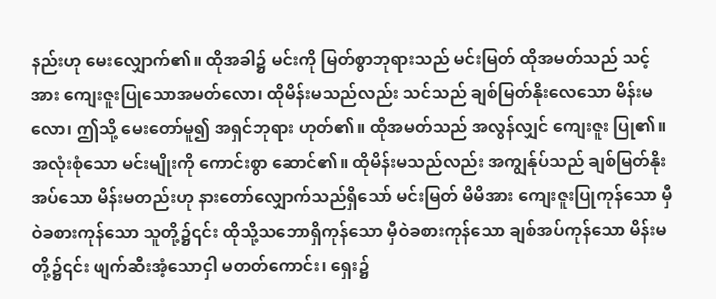နည်းဟု မေးလျှောက်၏။ ထိုအခါ၌ မင်းကို မြတ်စွာဘုရားသည် မင်းမြတ် ထိုအမတ်သည် သင့်အား ကျေးဇူးပြုသောအမတ်လော၊ ထိုမိန်းမသည်လည်း သင်သည် ချစ်မြတ်နိုးလေသော မိန်းမလော၊ ဤသို့ မေးတော်မူ၍ အရှင်ဘုရား ဟုတ်၏။ ထိုအမတ်သည် အလွန်လျှင် ကျေးဇူး ပြု၏။ အလုံးစုံသော မင်းမျိုးကို ကောင်းစွာ ဆောင်၏။ ထိုမိန်းမသည်လည်း အကျွန်ုပ်သည် ချစ်မြတ်နိုးအပ်သော မိန်းမတည်းဟု နားတော်လျှောက်သည်ရှိသော် မင်းမြတ် မိမိအား ကျေးဇူးပြုကုန်သော မှီဝဲခစားကုန်သော သူတို့၌၎င်း ထိုသို့သဘောရှိကုန်သော မှီဝဲခစားကုန်သော ချစ်အပ်ကုန်သော မိန်းမတို့၌၎င်း ဖျက်ဆီးအံ့သောငှါ မတတ်ကောင်း၊ ရှေး၌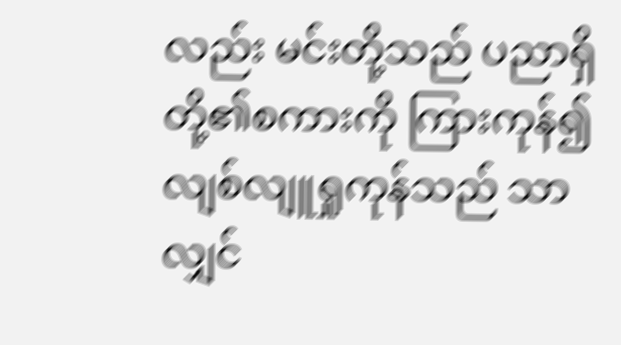လည်း မင်းတို့သည် ပညာရှိတို့၏စကားကို ကြားကုန်၍ လျစ်လျူရှုကုန်သည် သာလျှင်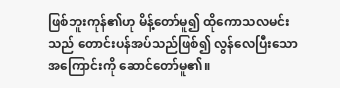ဖြစ်ဘူးကုန်၏ဟု မိန့်တော်မူ၍ ထိုကောသလမင်းသည် တောင်းပန်အပ်သည်ဖြစ်၍ လွန်လေပြီးသော အကြောင်းကို ဆောင်တော်မူ၏။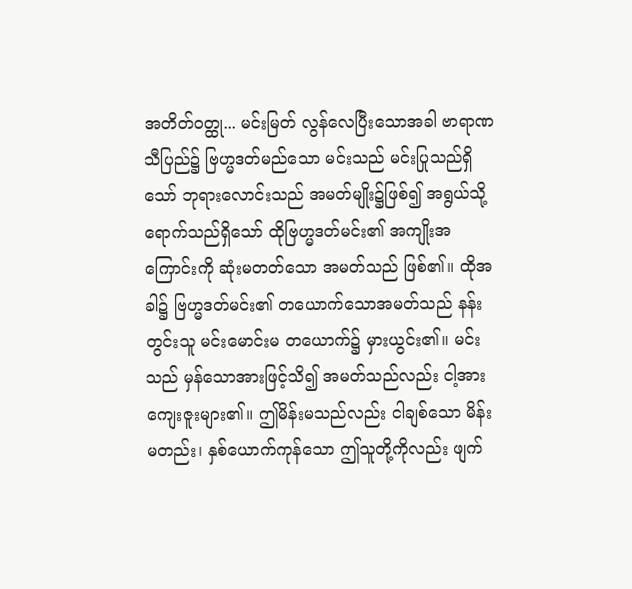အတိတ်ဝတ္ထု... မင်းမြတ် လွန်လေပြီးသောအခါ ဗာရာဏသီပြည်၌ ဗြဟ္မဒတ်မည်သော မင်းသည် မင်းပြုသည်ရှိသော် ဘုရားလောင်းသည် အမတ်မျိုး၌ဖြစ်၍ အရွယ်သို့ ရောက်သည်ရှိသော် ထိုဗြဟ္မဒတ်မင်း၏ အကျိုးအကြောင်းကို ဆုံးမတတ်သော အမတ်သည် ဖြစ်၏။ ထိုအခါ၌ ဗြဟ္မဒတ်မင်း၏ တယောက်သောအမတ်သည် နန်းတွင်းသူ မင်းမောင်းမ တယောက်၌ မှားယွင်း၏။ မင်းသည် မှန်သောအားဖြင့်သိ၍ အမတ်သည်လည်း ငါ့အား ကျေးဇူးများ၏။ ဤမိန်းမသည်လည်း ငါချစ်သော မိန်းမတည်း၊ နှစ်ယောက်ကုန်သော ဤသူတို့ကိုလည်း ဖျက်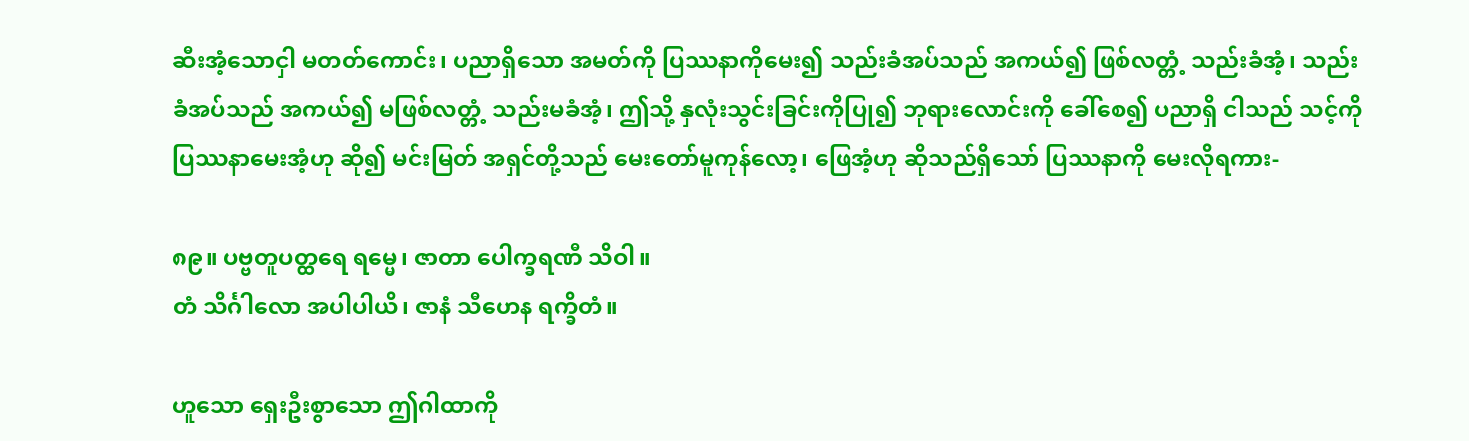ဆီးအံ့သောငှါ မတတ်ကောင်း၊ ပညာရှိသော အမတ်ကို ပြဿနာကိုမေး၍ သည်းခံအပ်သည် အကယ်၍ ဖြစ်လတ္တံ့ သည်းခံအံ့၊ သည်းခံအပ်သည် အကယ်၍ မဖြစ်လတ္တံ့ သည်းမခံအံ့၊ ဤသို့ နှလုံးသွင်းခြင်းကိုပြု၍ ဘုရားလောင်းကို ခေါ်စေ၍ ပညာရှိ ငါသည် သင့်ကို ပြဿနာမေးအံ့ဟု ဆို၍ မင်းမြတ် အရှင်တို့သည် မေးတော်မူကုန်လော့၊ ဖြေအံ့ဟု ဆိုသည်ရှိသော် ပြဿနာကို မေးလိုရကား-

၈၉။ ပဗ္ဗတူပတ္ထရေ ရမ္မေ၊ ဇာတာ ပေါက္ခရဏီ သိဝါ။
တံ သိင်္ဂါလော အပါပါယိ၊ ဇာနံ သီဟေန ရက္ခိတံ။

ဟူသော ရှေးဦးစွာသော ဤဂါထာကို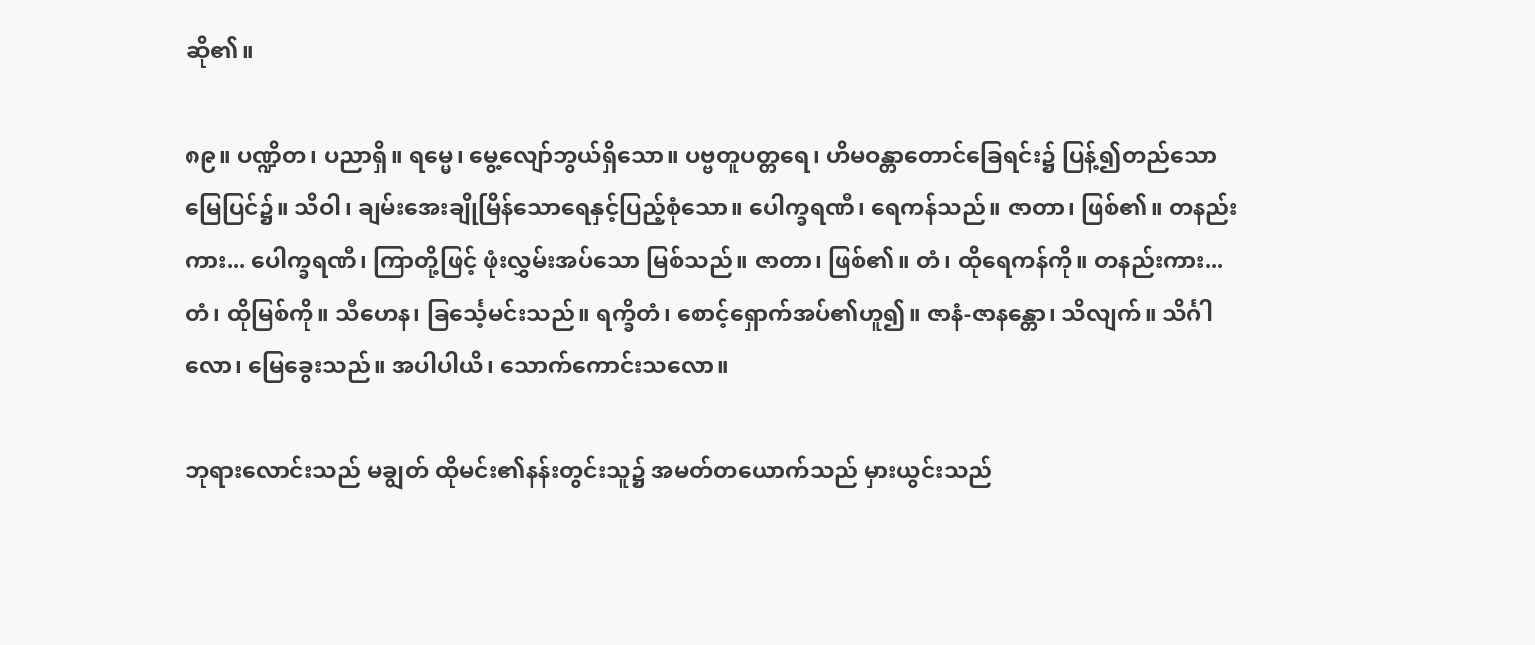ဆို၏။

၈၉။ ပဏ္ဍိတ၊ ပညာရှိ။ ရမ္မေ၊ မွေ့လျော်ဘွယ်ရှိသော။ ပဗ္ဗတူပတ္တရေ၊ ဟိမဝန္တာတောင်ခြေရင်း၌ ပြန့်၍တည်သော မြေပြင်၌။ သိဝါ၊ ချမ်းအေးချိုမြိန်သောရေနှင့်ပြည့်စုံသော။ ပေါက္ခရဏီ၊ ရေကန်သည်။ ဇာတာ၊ ဖြစ်၏။ တနည်းကား... ပေါက္ခရဏီ၊ ကြာတို့ဖြင့် ဖုံးလွှမ်းအပ်သော မြစ်သည်။ ဇာတာ၊ ဖြစ်၏။ တံ၊ ထိုရေကန်ကို။ တနည်းကား... တံ၊ ထိုမြစ်ကို။ သီဟေန၊ ခြင်္သေ့မင်းသည်။ ရက္ခိတံ၊ စောင့်ရှောက်အပ်၏ဟူ၍။ ဇာနံ-ဇာနန္တော၊ သိလျက်။ သိင်္ဂါလော၊ မြေခွေးသည်။ အပါပါယိ၊ သောက်ကောင်းသလော။

ဘုရားလောင်းသည် မချွတ် ထိုမင်း၏နန်းတွင်းသူ၌ အမတ်တယောက်သည် မှားယွင်းသည်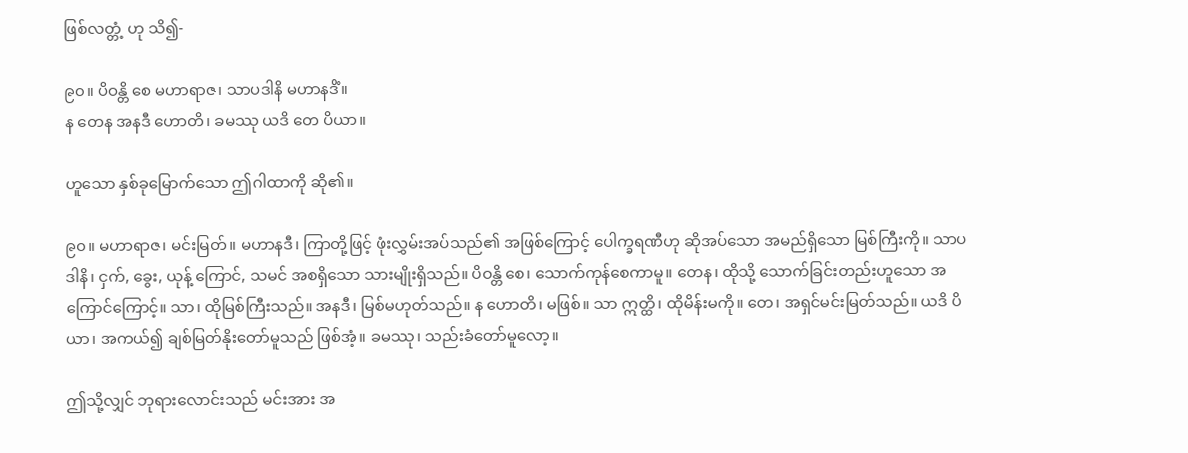ဖြစ်လတ္တံ့ ဟု သိ၍-

၉၀။ ပိဝန္တိ စေ မဟာရာဇ၊ သာပဒါနိ မဟာနဒိံ။
န တေန အနဒီ ဟောတိ၊ ခမဿု ယဒိ တေ ပိယာ။

ဟူသော နှစ်ခုမြောက်သော ဤဂါထာကို ဆို၏။

၉၀။ မဟာရာဇ၊ မင်းမြတ်။ မဟာနဒီ၊ ကြာတို့ဖြင့် ဖုံးလွှမ်းအပ်သည်၏ အဖြစ်ကြောင့် ပေါက္ခရဏီဟု ဆိုအပ်သော အမည်ရှိသော မြစ်ကြီးကို။ သာပဒါနိ၊ ငှက်, ခွေး, ယုန့် ကြောင်, သမင် အစရှိသော သားမျိုးရှိသည်။ ပိဝန္တိ စေ၊ သောက်ကုန်စေကာမူ။ တေန၊ ထိုသို့ သောက်ခြင်းတည်းဟူသော အကြောင်ကြောင့်။ သာ၊ ထိုမြစ်ကြီးသည်။ အနဒီ၊ မြစ်မဟုတ်သည်။ န ဟောတိ၊ မဖြစ်။ သာ ဣတ္ထိ၊ ထိုမိန်းမကို။ တေ၊ အရှင်မင်းမြတ်သည်။ ယဒိ ပိယာ၊ အကယ်၍ ချစ်မြတ်နိုးတော်မူသည် ဖြစ်အံ့။ ခမဿု၊ သည်းခံတော်မူလော့။

ဤသို့လျှင် ဘုရားလောင်းသည် မင်းအား အ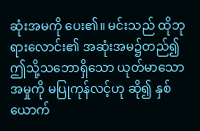ဆုံးအမကို ပေး၏။ မင်းသည် ထိုဘုရားလောင်း၏ အဆုံးအမ၌တည်၍ ဤသို့သဘောရှိသော ယုတ်မာသောအမှုကို မပြုကုန်လင့်ဟု ဆို၍ နှစ်ယောက်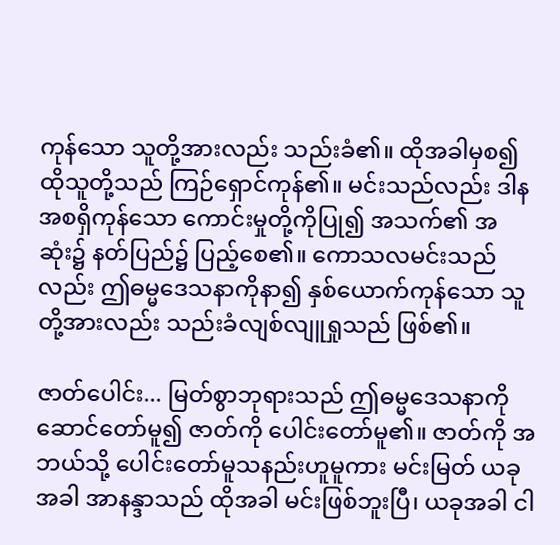ကုန်သော သူတို့အားလည်း သည်းခံ၏။ ထိုအခါမှစ၍ ထိုသူတို့သည် ကြဉ်ရှောင်ကုန်၏။ မင်းသည်လည်း ဒါနအစရှိကုန်သော ကောင်းမှုတို့ကိုပြု၍ အသက်၏ အဆုံး၌ နတ်ပြည်၌ ပြည့်စေ၏။ ကောသလမင်းသည်လည်း ဤဓမ္မဒေသနာကိုနာ၍ နှစ်ယောက်ကုန်သော သူတို့အားလည်း သည်းခံလျစ်လျူရှုသည် ဖြစ်၏။

ဇာတ်ပေါင်း... မြတ်စွာဘုရားသည် ဤဓမ္မဒေသနာကို ဆောင်တော်မူ၍ ဇာတ်ကို ပေါင်းတော်မူ၏။ ဇာတ်ကို အဘယ်သို့ ပေါင်းတော်မူသနည်းဟူမူကား မင်းမြတ် ယခုအခါ အာနန္ဒာသည် ထိုအခါ မင်းဖြစ်ဘူးပြီ၊ ယခုအခါ ငါ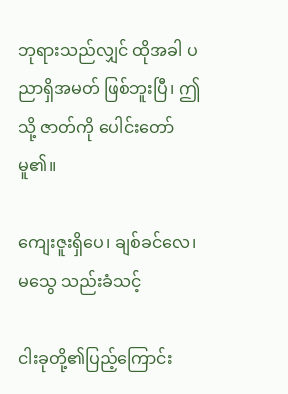ဘုရားသည်လျှင် ထိုအခါ ပညာရှိအမတ် ဖြစ်ဘူးပြီ၊ ဤသို့ ဇာတ်ကို ပေါင်းတော်မူ၏။

ကျေးဇူးရှိပေ၊ ချစ်ခင်လေ၊ မသွေ သည်းခံသင့်

ငါးခုတို့၏ပြည့်ကြောင်း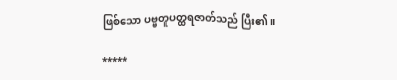ဖြစ်သော ပဗ္ဗတူပတ္ထရဇာတ်သည် ပြီး၏။

*****